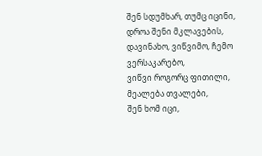შენ სდუმხარ, თუმც იცინი, დროა შენი მკლავების,
დავინახო, ვიწვიმო, ჩემო ვერსაკარებო,
ვიწვი როგორც ფითილი, მეალება თვალები,
შენ ხომ იცი,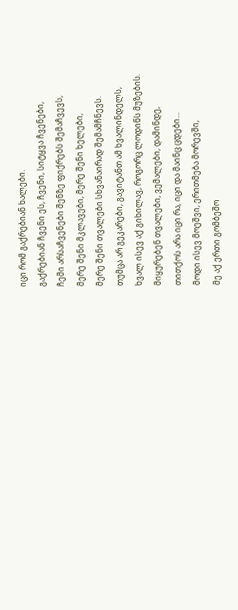იცი რომ გაქრებიან ხალები.
გაქრებიან ჩვენი ეს, ჩვენი, სიტყვა ჩვენები,
ჩემი არსაჩვენები შენზე ფიქრებს შემაჩვევს,
მერე შენი მკლავები, მერე შენი ხელები,
მერე შენი თვალები სხვანაირად შემამჩნევს.
თუმცა არ გეკარები, გავიტანთ ამ ხვალინდელს,
ხვალ ისევ აქ გიხილავ, როგორც ლოდინს მუზების.
მიყურებენ თვალები, ვემალები, დამინდე,
თითქოს არა იცი რა, იცი და მაინც ცდები...
მოდი ისევ მოეშვი, ერითმება მორევში,
მე აქ ერთი გომბეშო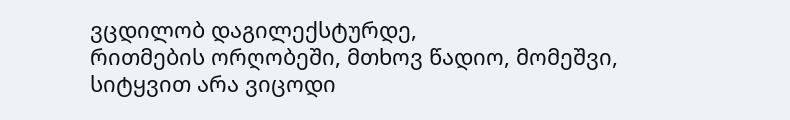ვცდილობ დაგილექსტურდე,
რითმების ორღობეში, მთხოვ წადიო, მომეშვი,
სიტყვით არა ვიცოდი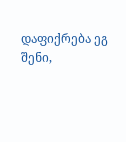დაფიქრება ეგ შენი,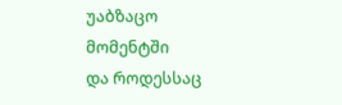უაბზაცო მომენტში
და როდესსაც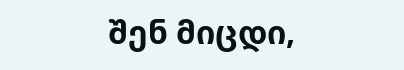შენ მიცდი,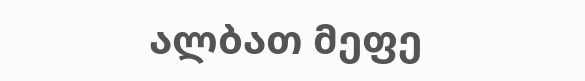ალბათ მეფე